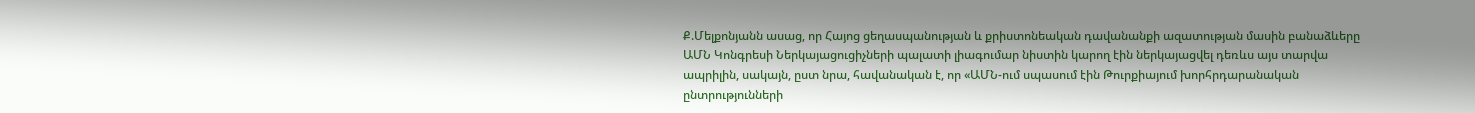Ք.Մելքոնյանն ասաց, որ Հայոց ցեղասպանության և քրիստոնեական դավանանքի ազատության մասին բանաձևերը ԱՄՆ Կոնգրեսի Ներկայացուցիչների պալատի լիագումար նիստին կարող էին ներկայացվել դեռևս այս տարվա ապրիլին, սակայն, ըստ նրա, հավանական է, որ «ԱՄՆ-ում սպասում էին Թուրքիայում խորհրդարանական ընտրությունների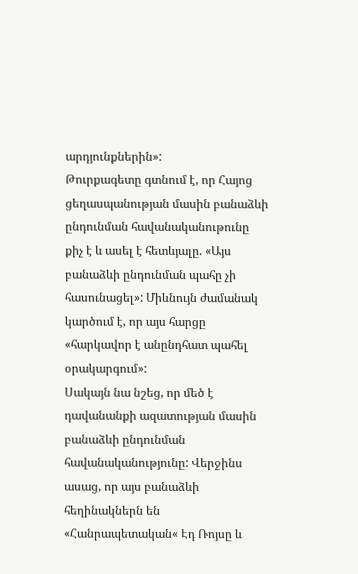արդյունքներին»:
Թուրքագետը գտնում է, որ Հայոց ցեղասպանության մասին բանաձևի ընդունման հավանականութունը քիչ է և ասել է հետևյալը. «Այս բանաձևի ընդունման պահը չի հասունացել»: Միևնույն ժամանակ կարծում է, որ այս հարցը «հարկավոր է անընդհատ պահել օրակարգում»:
Սակայն նա նշեց, որ մեծ է դավանանքի ազատության մասին բանաձևի ընդունման հավանականությունը: Վերջինս ասաց, որ այս բանաձևի հեղինակներն են «Հանրապետական« Էդ Ռոյսը և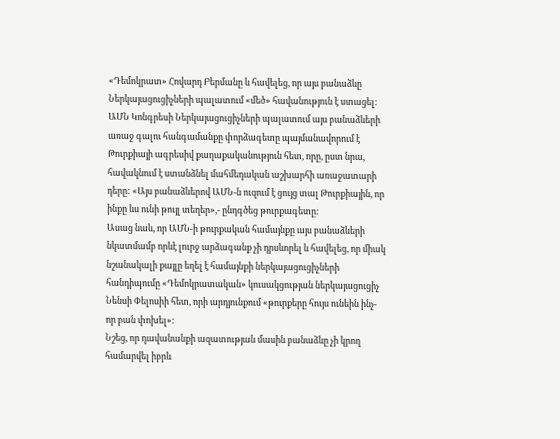«Դեմոկրատ» Հովարդ Բերմանը և հավելեց, որ այս բանաձևը Ներկայացուցիչների պալատում «մեծ» հավանություն է ստացել:
ԱՄՆ Կոնգրեսի Ներկայացուցիչների պալատում այս բանաձևերի առաջ գալու հանգամանքը փորձագետը պայմանավորում է Թուրքիայի ագրեսիվ քաղաքականություն հետ, որը, ըստ նրա, հավակնում է ստանձնել մահմեդական աշխարհի առաջատարի դերը: «Այս բանաձևերով ԱՄՆ-ն ուզում է ցույց տալ Թուրքիային, որ ինքը ևս ունի թույլ տեղեր»,- ընդգծեց թուրքագետը:
Ասաց նաև, որ ԱՄՆ-ի թուրքական համայնքը այս բանաձևերի նկատմամբ որևէ լուրջ արձագանք չի դրսևորել և հավելեց, որ միակ նշանակալի քայլը եղել է համայնքի ներկայացուցիչների հանդիպումը «Դեմոկրատական» կուսակցության ներկայացուցիչ Նենսի Փելոսիի հետ, որի արդյունքում «թուրքերը հույս ունեին ինչ-որ բան փոխել»:
Նշեց, որ դավանանքի ազատության մասին բանաձևը չի կրող համարվել իբրև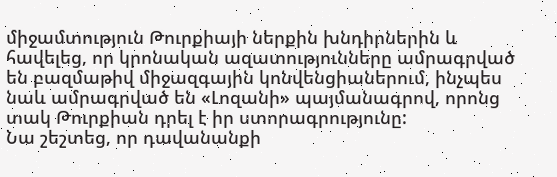միջամտություն Թուրքիայի ներքին խնդիրներին և հավելեց, որ կրոնական ազատությունները ամրագրված են բազմաթիվ միջազգային կոնվենցիաներում, ինչպես նաև ամրագրված են «Լոզանի» պայմանագրով, որոնց տակ Թուրքիան դրել է իր ստորագրությունը:
Նա շեշտեց, որ դավանանքի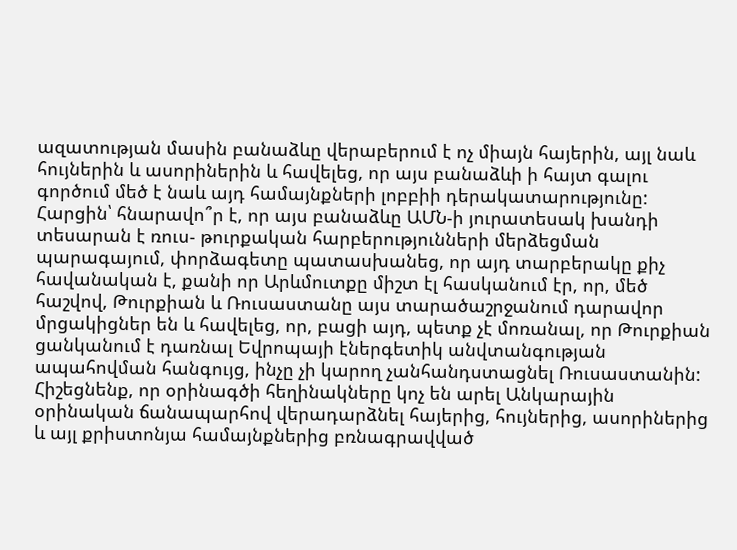ազատության մասին բանաձևը վերաբերում է ոչ միայն հայերին, այլ նաև հույներին և ասորիներին և հավելեց, որ այս բանաձևի ի հայտ գալու գործում մեծ է նաև այդ համայնքների լոբբիի դերակատարությունը:
Հարցին՝ հնարավո՞ր է, որ այս բանաձևը ԱՄՆ-ի յուրատեսակ խանդի տեսարան է ռուս- թուրքական հարբերությունների մերձեցման պարագայում, փորձագետը պատասխանեց, որ այդ տարբերակը քիչ հավանական է, քանի որ Արևմուտքը միշտ էլ հասկանում էր, որ, մեծ հաշվով, Թուրքիան և Ռուսաստանը այս տարածաշրջանում դարավոր մրցակիցներ են և հավելեց, որ, բացի այդ, պետք չէ մոռանալ, որ Թուրքիան ցանկանում է դառնալ Եվրոպայի էներգետիկ անվտանգության ապահովման հանգույց, ինչը չի կարող չանհանդստացնել Ռուսաստանին:
Հիշեցնենք, որ օրինագծի հեղինակները կոչ են արել Անկարային օրինական ճանապարհով վերադարձնել հայերից, հույներից, ասորիներից և այլ քրիստոնյա համայնքներից բռնագրավված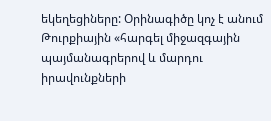եկեղեցիները: Օրինագիծը կոչ է անում Թուրքիային «հարգել միջազգային պայմանագրերով և մարդու իրավունքների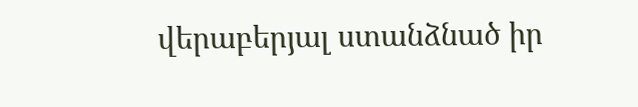վերաբերյալ ստանձնած իր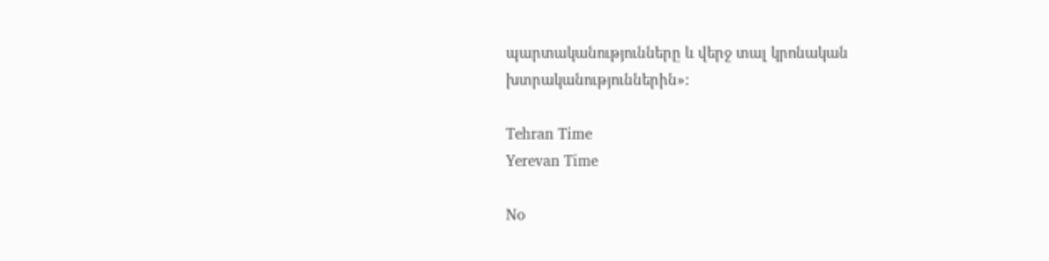պարտականությունները և վերջ տալ կրոնական խտրականություններին»:

Tehran Time
Yerevan Time

No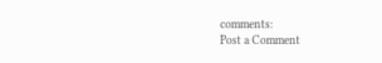comments:
Post a Comment